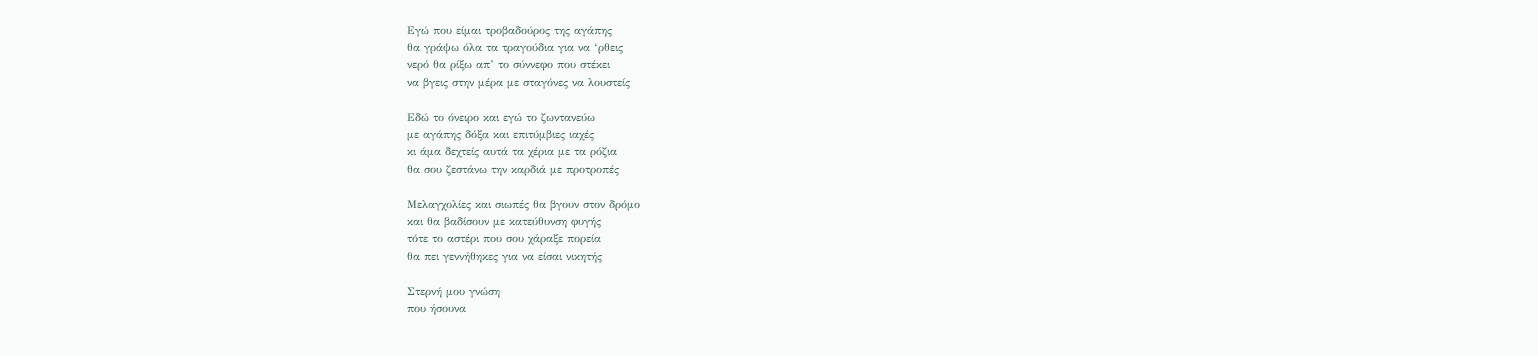Εγώ που είμαι τροβαδούρος της αγάπης
θα γράψω όλα τα τραγούδια για να ‘ρθεις
νερό θα ρίξω απ’ το σύννεφο που στέκει
να βγεις στην μέρα με σταγόνες να λουστείς

Εδώ το όνειρο και εγώ το ζωντανεύω
με αγάπης δόξα και επιτύμβιες ιαχές
κι άμα δεχτείς αυτά τα χέρια με τα ρόζια
θα σου ζεστάνω την καρδιά με προτροπές

Μελαγχολίες και σιωπές θα βγουν στον δρόμο
και θα βαδίσουν με κατεύθυνση φυγής
τότε το αστέρι που σου χάραξε πορεία
θα πει γεννήθηκες για να είσαι νικητής

Στερνή μου γνώση
που ήσουνα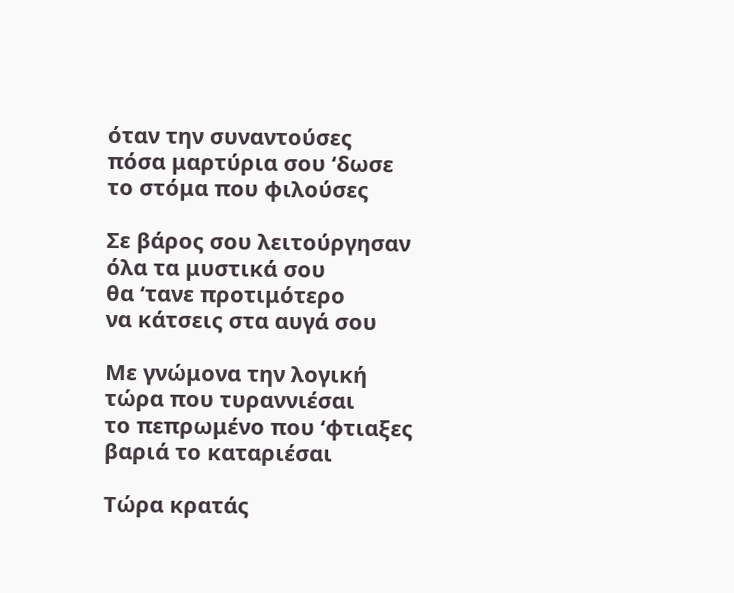όταν την συναντούσες
πόσα μαρτύρια σου ‘δωσε
το στόμα που φιλούσες

Σε βάρος σου λειτούργησαν
όλα τα μυστικά σου
θα ‘τανε προτιμότερο
να κάτσεις στα αυγά σου

Με γνώμονα την λογική
τώρα που τυραννιέσαι
το πεπρωμένο που ‘φτιαξες
βαριά το καταριέσαι

Τώρα κρατάς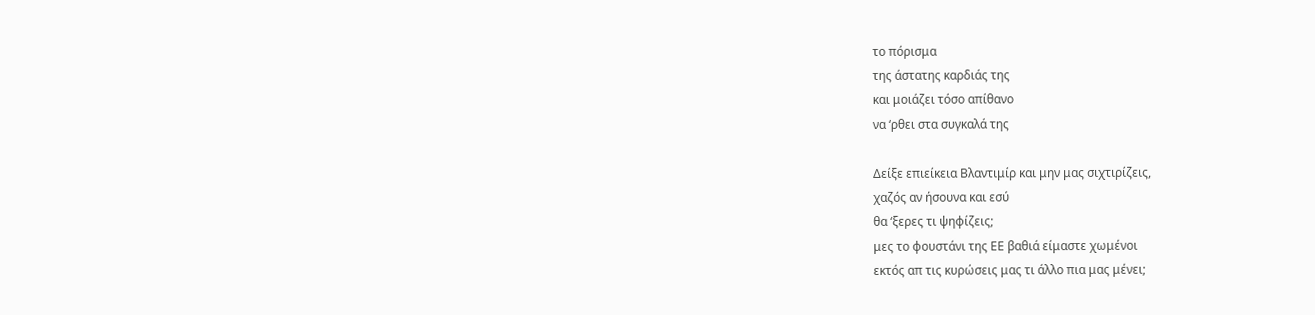το πόρισμα
της άστατης καρδιάς της
και μοιάζει τόσο απίθανο
να ‘ρθει στα συγκαλά της

Δείξε επιείκεια Βλαντιμίρ και μην μας σιχτιρίζεις,
χαζός αν ήσουνα και εσύ
θα ‘ξερες τι ψηφίζεις;
μες το φουστάνι της ΕΕ βαθιά είμαστε χωμένοι
εκτός απ τις κυρώσεις μας τι άλλο πια μας μένει;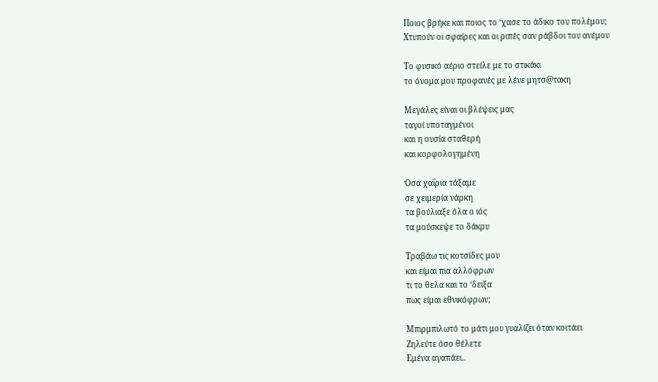Ποιος βρήκε και ποιος το ‘χασε το άδικο του πολέμου;
Χτυπούν οι σφαίρες και οι ριπές σαν ράβδοι του ανέμου

Το φυσικό αέριο στείλε με το στικάκι
το όνομα μου προφανές με λένε μητσ@τακη

Μεγάλες είναι οι βλέψεις μας
ταγοί υποταγμένοι
και η ουσία σταθερή
και κορφολογημένη

Όσα χαΐρια τάξαμε
σε χειμερία νάρκη
τα βούλιαξε όλα ο ιός
τα μούσκεψε το δάκρυ

Τραβάω τις κοτσίδες μου
και είμαι πια αλλόφρων
τι το θελα και το ‘δειξα
πως είμαι εθνικόφρων;

Μπιρμπιλωτό το μάτι μου γυαλίζει όταν κοιτάει
Ζηλεύτε όσο θέλετε
Εμένα αγαπάει..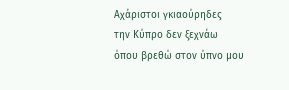Αχάριστοι γκιαούρηδες
την Κύπρο δεν ξεχνάω
όπου βρεθώ στον ύπνο μου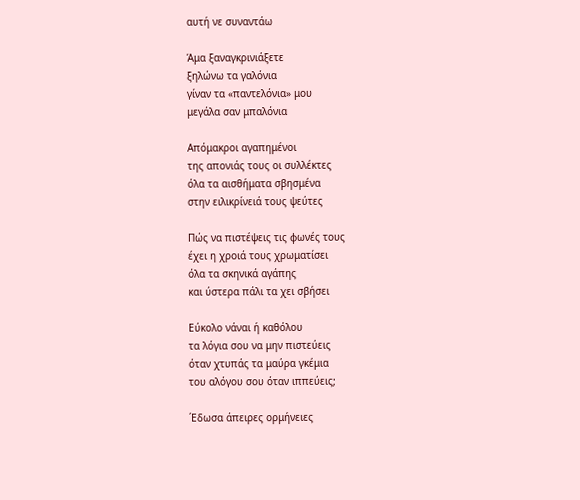αυτή νε συναντάω

Άμα ξαναγκρινιάξετε
ξηλώνω τα γαλόνια
γίναν τα «παντελόνια» μου
μεγάλα σαν μπαλόνια

Απόμακροι αγαπημένοι
της απονιάς τους οι συλλέκτες
όλα τα αισθήματα σβησμένα
στην ειλικρίνειά τους ψεύτες

Πώς να πιστέψεις τις φωνές τους
έχει η χροιά τους χρωματίσει
όλα τα σκηνικά αγάπης
και ύστερα πάλι τα χει σβήσει

Εύκολο νάναι ή καθόλου
τα λόγια σου να μην πιστεύεις
όταν χτυπάς τα μαύρα γκέμια
του αλόγου σου όταν ιππεύεις;

΄Εδωσα άπειρες ορμήνειες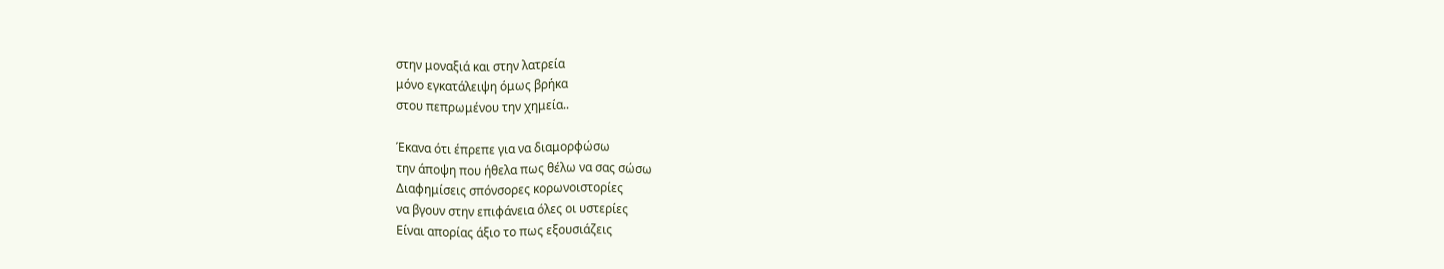στην μοναξιά και στην λατρεία
μόνο εγκατάλειψη όμως βρήκα
στου πεπρωμένου την χημεία..

Έκανα ότι έπρεπε για να διαμορφώσω
την άποψη που ήθελα πως θέλω να σας σώσω
Διαφημίσεις σπόνσορες κορωνοιστορίες
να βγουν στην επιφάνεια όλες οι υστερίες
Είναι απορίας άξιο το πως εξουσιάζεις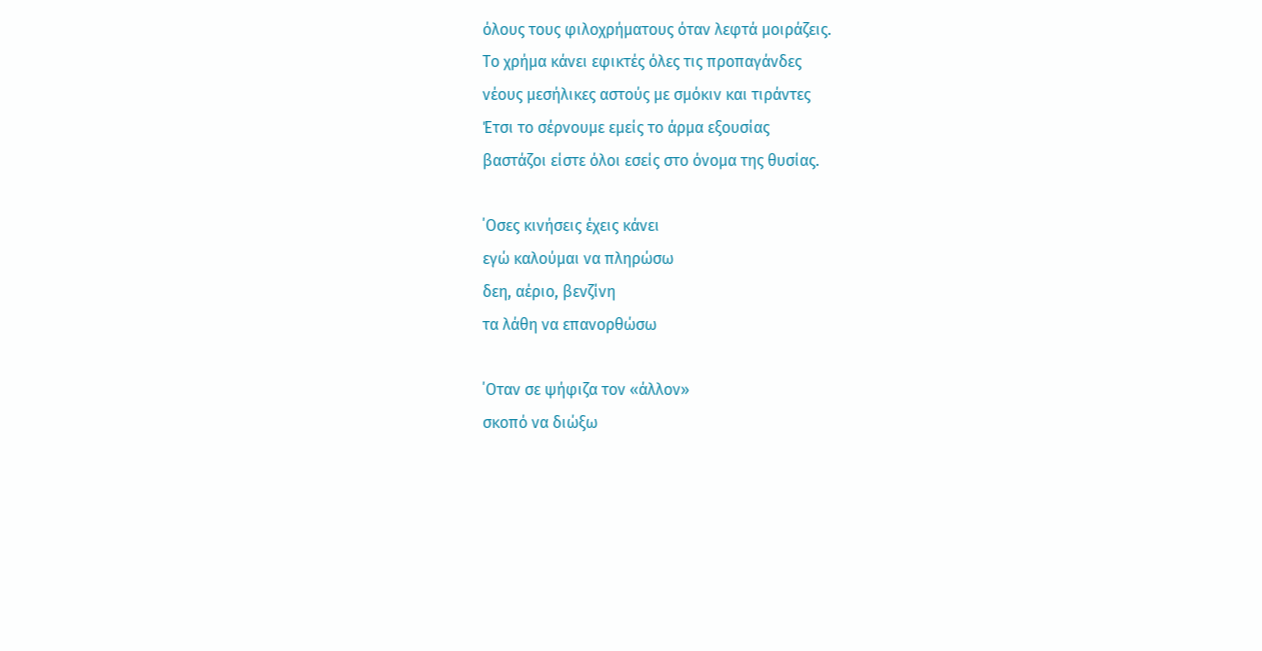όλους τους φιλοχρήματους όταν λεφτά μοιράζεις.
Το χρήμα κάνει εφικτές όλες τις προπαγάνδες
νέους μεσήλικες αστούς με σμόκιν και τιράντες
Έτσι το σέρνουμε εμείς το άρμα εξουσίας
βαστάζοι είστε όλοι εσείς στο όνομα της θυσίας.

΄Οσες κινήσεις έχεις κάνει
εγώ καλούμαι να πληρώσω
δεη, αέριο, βενζίνη
τα λάθη να επανορθώσω

΄Οταν σε ψήφιζα τον «άλλον»
σκοπό να διώξω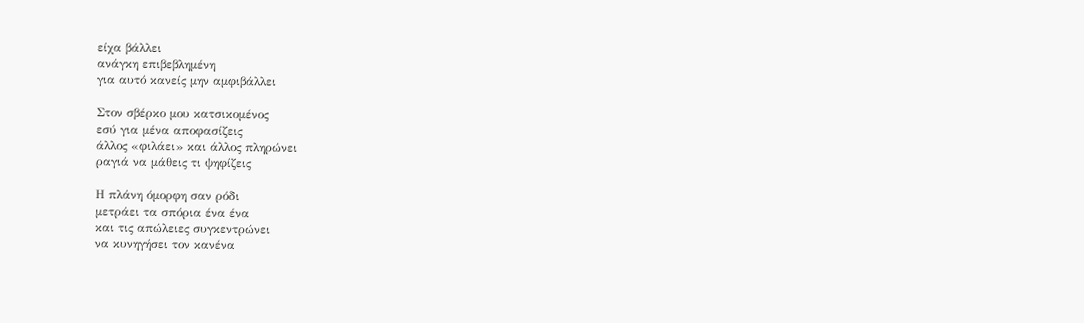είχα βάλλει
ανάγκη επιβεβλημένη
για αυτό κανείς μην αμφιβάλλει

Στον σβέρκο μου κατσικομένος
εσύ για μένα αποφασίζεις
άλλος «φιλάει» και άλλος πληρώνει
ραγιά να μάθεις τι ψηφίζεις

Η πλάνη όμορφη σαν ρόδι
μετράει τα σπόρια ένα ένα
και τις απώλειες συγκεντρώνει
να κυνηγήσει τον κανένα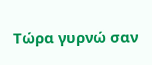Τώρα γυρνώ σαν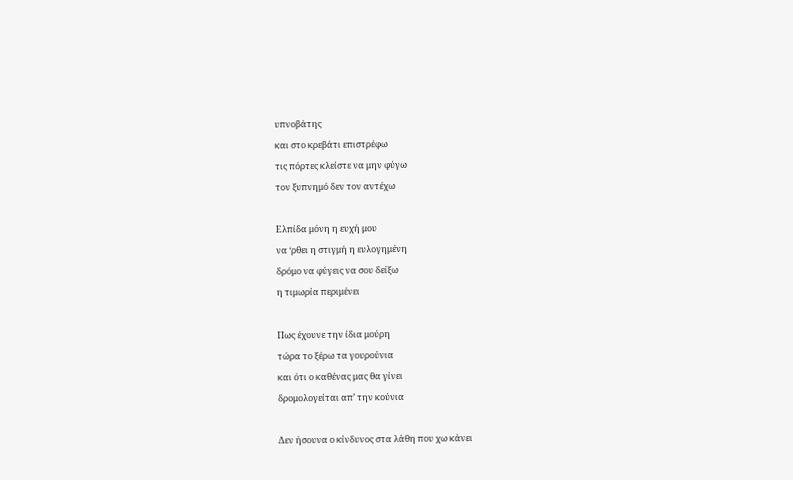υπνοβάτης
και στο κρεβάτι επιστρέφω
τις πόρτες κλείστε να μην φύγω
τον ξυπνημό δεν τον αντέχω

Ελπίδα μόνη η ευχή μου
να ‘ρθει η στιγμή η ευλογημένη
δρόμο να φύγεις να σου δείξω
η τιμωρία περιμένει

Πως έχουνε την ίδια μούρη
τώρα το ξέρω τα γουρούνια
και ότι ο καθένας μας θα γίνει
δρομολογείται απ’ την κούνια

Δεν ήσουνα ο κίνδυνος στα λάθη που χω κάνει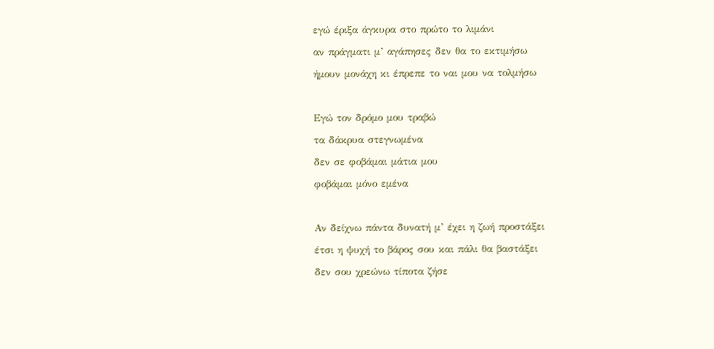εγώ έριξα άγκυρα στο πρώτο το λιμάνι
αν πράγματι μ’ αγάπησες δεν θα το εκτιμήσω
ήμουν μονάχη κι έπρεπε το ναι μου να τολμήσω

Εγώ τον δρόμο μου τραβώ
τα δάκρυα στεγνωμένα
δεν σε φοβάμαι μάτια μου
φοβάμαι μόνο εμένα

Αν δείχνω πάντα δυνατή μ’ έχει η ζωή προστάξει
έτσι η ψυχή το βάρος σου και πάλι θα βαστάξει
δεν σου χρεώνω τίποτα ζήσε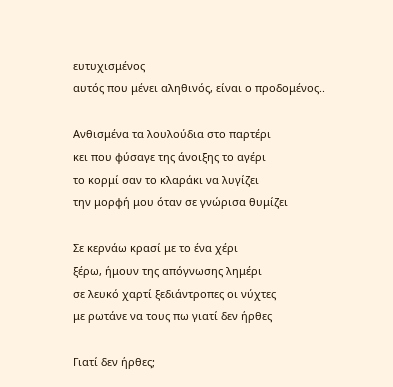ευτυχισμένος
αυτός που μένει αληθινός, είναι ο προδομένος..

Ανθισμένα τα λουλούδια στο παρτέρι
κει που φύσαγε της άνοιξης το αγέρι
το κορμί σαν το κλαράκι να λυγίζει
την μορφή μου όταν σε γνώρισα θυμίζει

Σε κερνάω κρασί με το ένα χέρι
ξέρω, ήμουν της απόγνωσης λημέρι
σε λευκό χαρτί ξεδιάντροπες οι νύχτες
με ρωτάνε να τους πω γιατί δεν ήρθες

Γιατί δεν ήρθες;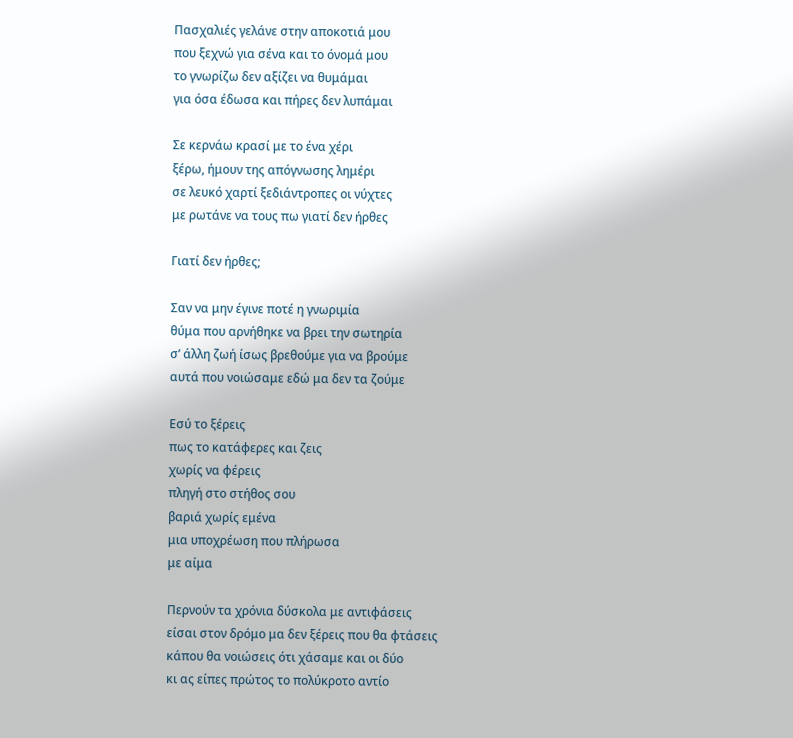Πασχαλιές γελάνε στην αποκοτιά μου
που ξεχνώ για σένα και το όνομά μου
το γνωρίζω δεν αξίζει να θυμάμαι
για όσα έδωσα και πήρες δεν λυπάμαι

Σε κερνάω κρασί με το ένα χέρι
ξέρω, ήμουν της απόγνωσης λημέρι
σε λευκό χαρτί ξεδιάντροπες οι νύχτες
με ρωτάνε να τους πω γιατί δεν ήρθες

Γιατί δεν ήρθες;

Σαν να μην έγινε ποτέ η γνωριμία
θύμα που αρνήθηκε να βρει την σωτηρία
σ’ άλλη ζωή ίσως βρεθούμε για να βρούμε
αυτά που νοιώσαμε εδώ μα δεν τα ζούμε

Εσύ το ξέρεις
πως το κατάφερες και ζεις
χωρίς να φέρεις
πληγή στο στήθος σου
βαριά χωρίς εμένα
μια υποχρέωση που πλήρωσα
με αίμα

Περνούν τα χρόνια δύσκολα με αντιφάσεις
είσαι στον δρόμο μα δεν ξέρεις που θα φτάσεις
κάπου θα νοιώσεις ότι χάσαμε και οι δύο
κι ας είπες πρώτος το πολύκροτο αντίο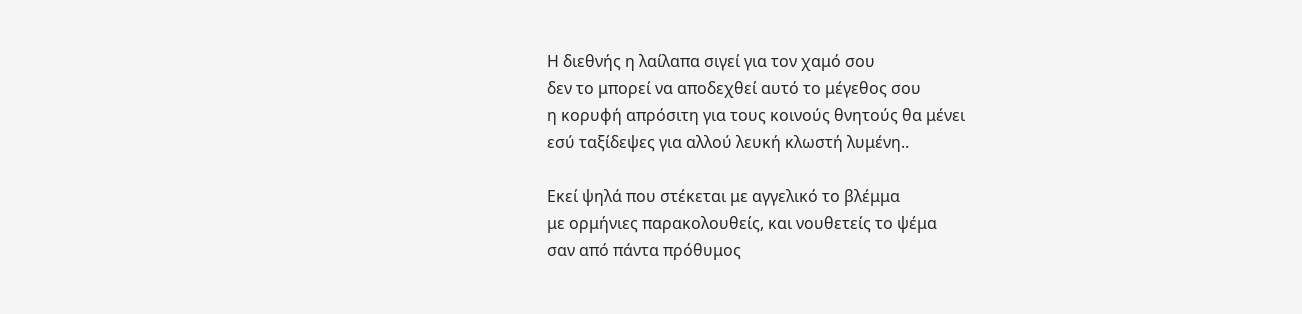Η διεθνής η λαίλαπα σιγεί για τον χαμό σου
δεν το μπορεί να αποδεχθεί αυτό το μέγεθος σου
η κορυφή απρόσιτη για τους κοινούς θνητούς θα μένει
εσύ ταξίδεψες για αλλού λευκή κλωστή λυμένη..

Εκεί ψηλά που στέκεται με αγγελικό το βλέμμα
με ορμήνιες παρακολουθείς, και νουθετείς το ψέμα
σαν από πάντα πρόθυμος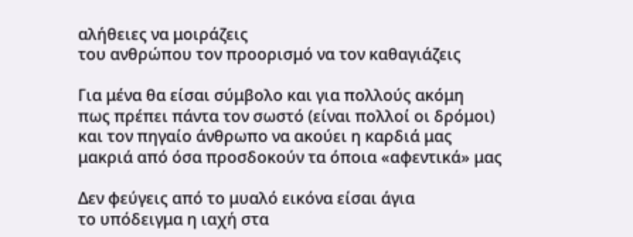αλήθειες να μοιράζεις
του ανθρώπου τον προορισμό να τον καθαγιάζεις

Για μένα θα είσαι σύμβολο και για πολλούς ακόμη
πως πρέπει πάντα τον σωστό (είναι πολλοί οι δρόμοι)
και τον πηγαίο άνθρωπο να ακούει η καρδιά μας
μακριά από όσα προσδοκούν τα όποια «αφεντικά» μας

Δεν φεύγεις από το μυαλό εικόνα είσαι άγια
το υπόδειγμα η ιαχή στα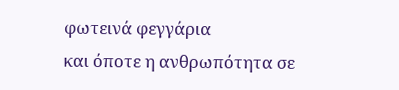φωτεινά φεγγάρια
και όποτε η ανθρωπότητα σε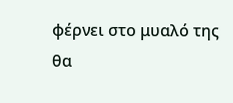φέρνει στο μυαλό της
θα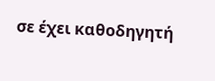σε έχει καθοδηγητή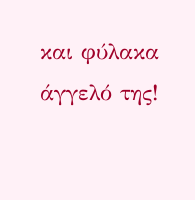και φύλακα άγγελό της!